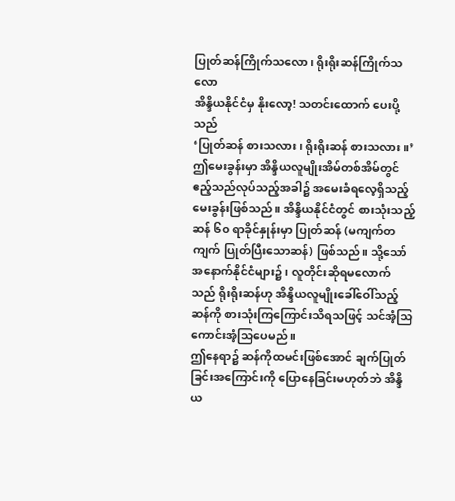ပြုတ်ဆန်ကြိုက်သလော၊ ရိုးရိုးဆန်ကြိုက်သလော
အိန္ဒိယနိုင်ငံမှ နိုးလော့! သတင်းထောက် ပေးပို့သည်
‘ပြုတ်ဆန် စားသလား၊ ရိုးရိုးဆန် စားသလား။’ ဤမေးခွန်းမှာ အိန္ဒိယလူမျိုးအိမ်တစ်အိမ်တွင် ဧည့်သည်လုပ်သည့်အခါ၌ အမေးခံရလေ့ရှိသည့်မေးခွန်းဖြစ်သည်။ အိန္ဒိယနိုင်ငံတွင် စားသုံးသည့်ဆန် ၆၀ ရာခိုင်နှုန်းမှာ ပြုတ်ဆန် (မကျက်တကျက် ပြုတ်ပြီးသောဆန်) ဖြစ်သည်။ သို့သော် အနောက်နိုင်ငံများ၌၊ လူတိုင်းဆိုရမလောက်သည် ရိုးရိုးဆန်ဟု အိန္ဒိယလူမျိုးခေါ်ဝေါ်သည့်ဆန်ကို စားသုံးကြကြောင်းသိရသဖြင့် သင်အံ့သြကောင်းအံ့သြပေမည်။
ဤနေရာ၌ ဆန်ကိုထမင်းဖြစ်အောင် ချက်ပြုတ်ခြင်းအကြောင်းကို ပြောနေခြင်းမဟုတ်ဘဲ အိန္ဒိယ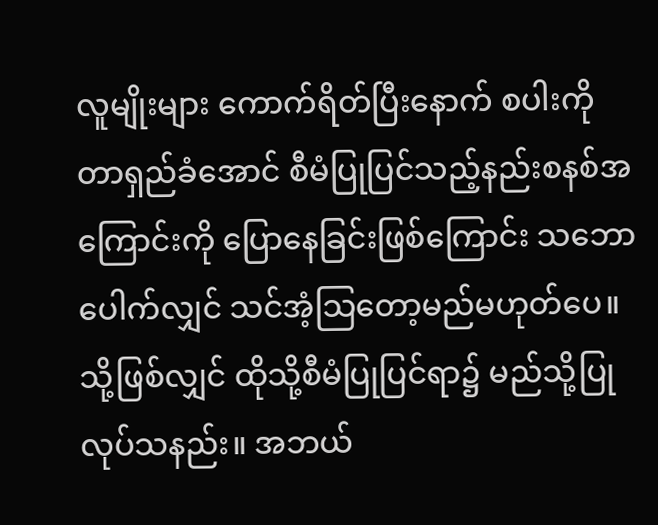လူမျိုးများ ကောက်ရိတ်ပြီးနောက် စပါးကိုတာရှည်ခံအောင် စီမံပြုပြင်သည့်နည်းစနစ်အကြောင်းကို ပြောနေခြင်းဖြစ်ကြောင်း သဘောပေါက်လျှင် သင်အံ့သြတော့မည်မဟုတ်ပေ။ သို့ဖြစ်လျှင် ထိုသို့စီမံပြုပြင်ရာ၌ မည်သို့ပြုလုပ်သနည်း။ အဘယ်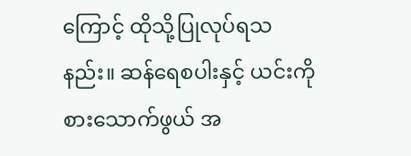ကြောင့် ထိုသို့ပြုလုပ်ရသနည်း။ ဆန်ရေစပါးနှင့် ယင်းကိုစားသောက်ဖွယ် အ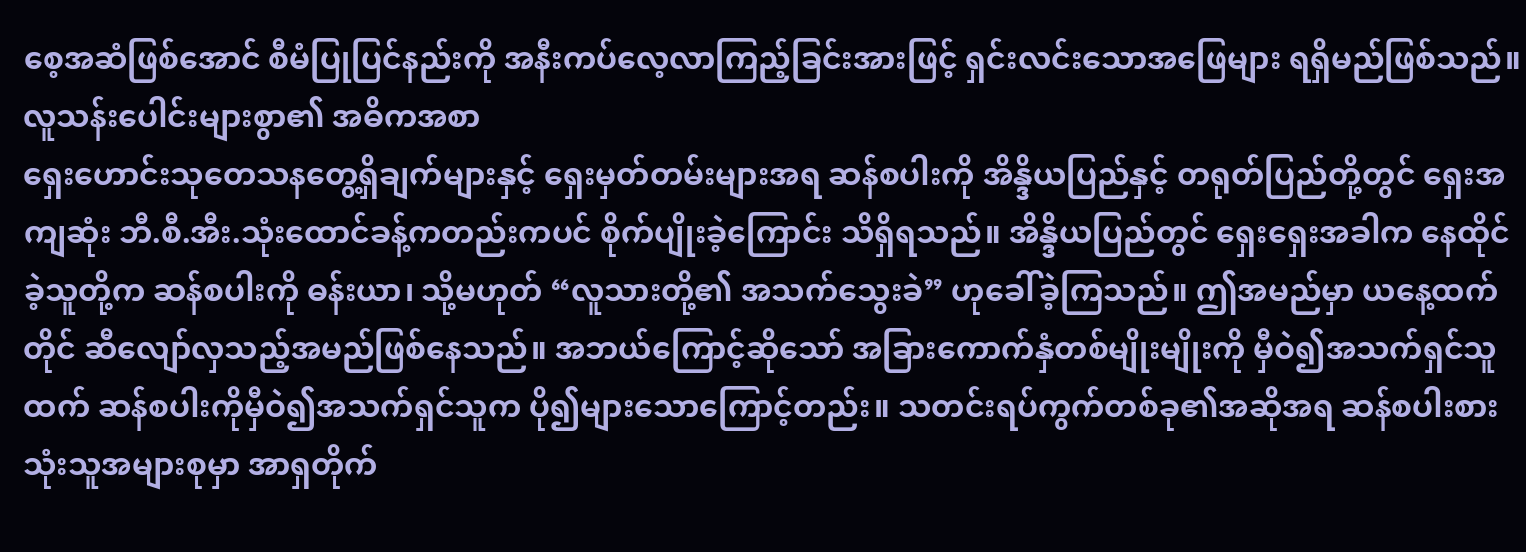စေ့အဆံဖြစ်အောင် စီမံပြုပြင်နည်းကို အနီးကပ်လေ့လာကြည့်ခြင်းအားဖြင့် ရှင်းလင်းသောအဖြေများ ရရှိမည်ဖြစ်သည်။
လူသန်းပေါင်းများစွာ၏ အဓိကအစာ
ရှေးဟောင်းသုတေသနတွေ့ရှိချက်များနှင့် ရှေးမှတ်တမ်းများအရ ဆန်စပါးကို အိန္ဒိယပြည်နှင့် တရုတ်ပြည်တို့တွင် ရှေးအကျဆုံး ဘီ.စီ.အီး.သုံးထောင်ခန့်ကတည်းကပင် စိုက်ပျိုးခဲ့ကြောင်း သိရှိရသည်။ အိန္ဒိယပြည်တွင် ရှေးရှေးအခါက နေထိုင်ခဲ့သူတို့က ဆန်စပါးကို ဓန်းယာ၊ သို့မဟုတ် “လူသားတို့၏ အသက်သွေးခဲ” ဟုခေါ်ခဲ့ကြသည်။ ဤအမည်မှာ ယနေ့ထက်တိုင် ဆီလျော်လှသည့်အမည်ဖြစ်နေသည်။ အဘယ်ကြောင့်ဆိုသော် အခြားကောက်နှံတစ်မျိုးမျိုးကို မှီဝဲ၍အသက်ရှင်သူထက် ဆန်စပါးကိုမှီဝဲ၍အသက်ရှင်သူက ပို၍များသောကြောင့်တည်း။ သတင်းရပ်ကွက်တစ်ခု၏အဆိုအရ ဆန်စပါးစားသုံးသူအများစုမှာ အာရှတိုက်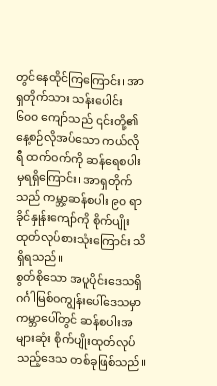တွင်နေထိုင်ကြကြောင်း၊ အာရှတိုက်သား သန်းပေါင်း ၆၀၀ ကျော်သည် ၎င်းတို့၏နေ့စဉ်လိုအပ်သော ကယ်လိုရီ ထက်ဝက်ကို ဆန်ရေစပါးမှရရှိကြောင်း၊ အာရှတိုက်သည် ကမ္ဘာ့ဆန်စပါး ၉၀ ရာခိုင်နှုန်းကျော်ကို စိုက်ပျိုးထုတ်လုပ်စားသုံးကြောင်း သိရှိရသည်။
စွတ်စိုသော အပူပိုင်းဒေသရှိ ဂင်္ဂါမြစ်ဝကျွန်းပေါ်ဒေသမှာ ကမ္ဘာပေါ်တွင် ဆန်စပါးအများဆုံး စိုက်ပျိုးထုတ်လုပ်သည့်ဒေသ တစ်ခုဖြစ်သည်။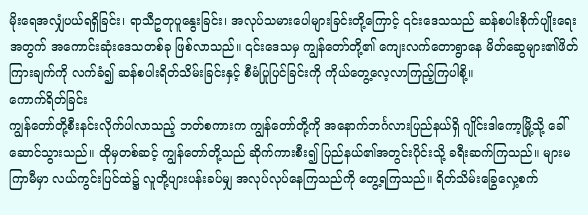မိုးရေအလျှံပယ်ရရှိခြင်း၊ ရာသီဥတုပူနွေးခြင်း၊ အလုပ်သမားပေါများခြင်းတို့ကြောင့် ၎င်းဒေသသည် ဆန်စပါးစိုက်ပျိုးရေးအတွက် အကောင်းဆုံးဒေသတစ်ခု ဖြစ်လာသည်။ ၎င်းဒေသမှ ကျွန်တော်တို့၏ ကျေးလက်တောရွာနေ မိတ်ဆွေများ၏ဖိတ်ကြားချက်ကို လက်ခံ၍ ဆန်စပါးရိတ်သိမ်းခြင်းနှင့် စီမံပြုပြင်ခြင်းကို ကိုယ်တွေ့လေ့လာကြည့်ကြပါစို့။
ကောက်ရိတ်ခြင်း
ကျွန်တော်တို့စီးနင်းလိုက်ပါလာသည့် ဘတ်စကားက ကျွန်တော်တို့ကို အနောက်ဘင်္ဂလားပြည်နယ်ရှိ ဂျိုင်းဒါကော့မြို့သို့ ခေါ်ဆောင်သွားသည်။ ထိုမှတစ်ဆင့် ကျွန်တော်တို့သည် ဆိုက်ကားစီး၍ ပြည်နယ်၏အတွင်းပိုင်းသို့ ခရီးဆက်ကြသည်။ များမကြာမီမှာ လယ်ကွင်းပြင်ထဲ၌ လူတို့ပျားပန်းခပ်မျှ အလုပ်လုပ်နေကြသည်ကို တွေ့ရကြသည်။ ရိတ်သိမ်းခြွေလှေ့စက်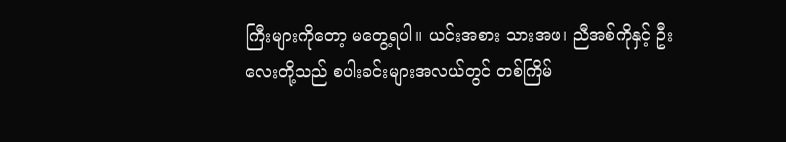ကြီးများကိုတော့ မတွေ့ရပါ။ ယင်းအစား သားအဖ၊ ညီအစ်ကိုနှင့် ဦးလေးတို့သည် စပါးခင်းများအလယ်တွင် တစ်ကြိမ်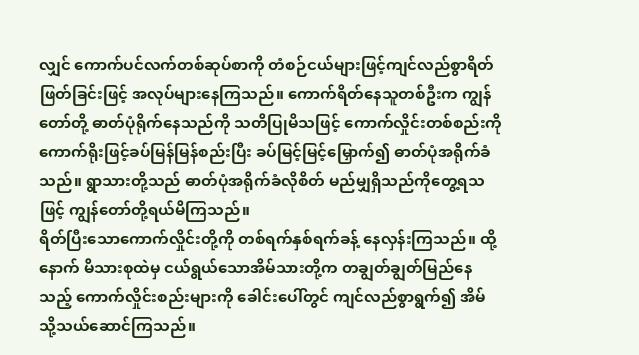လျှင် ကောက်ပင်လက်တစ်ဆုပ်စာကို တံစဉ်ငယ်များဖြင့်ကျင်လည်စွာရိတ်ဖြတ်ခြင်းဖြင့် အလုပ်များနေကြသည်။ ကောက်ရိတ်နေသူတစ်ဦးက ကျွန်တော်တို့ ဓာတ်ပုံရိုက်နေသည်ကို သတိပြုမိသဖြင့် ကောက်လှိုင်းတစ်စည်းကို ကောက်ရိုးဖြင့်ခပ်မြန်မြန်စည်းပြီး ခပ်မြင့်မြင့်မြှောက်၍ ဓာတ်ပုံအရိုက်ခံသည်။ ရွာသားတို့သည် ဓာတ်ပုံအရိုက်ခံလိုစိတ် မည်မျှရှိသည်ကိုတွေ့ရသဖြင့် ကျွန်တော်တို့ရယ်မိကြသည်။
ရိတ်ပြီးသောကောက်လှိုင်းတို့ကို တစ်ရက်နှစ်ရက်ခန့် နေလှန်းကြသည်။ ထို့နောက် မိသားစုထဲမှ ငယ်ရွယ်သောအိမ်သားတို့က တချွတ်ချွတ်မြည်နေသည့် ကောက်လှိုင်းစည်းများကို ခေါင်းပေါ်တွင် ကျင်လည်စွာရွက်၍ အိမ်သို့သယ်ဆောင်ကြသည်။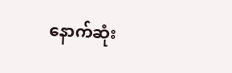နောက်ဆုံး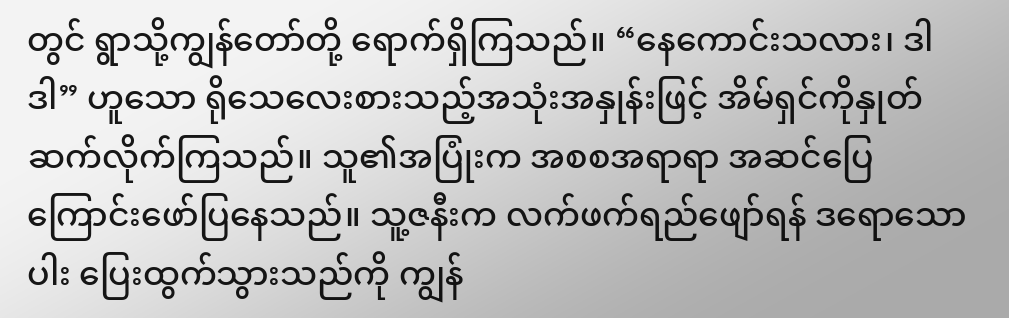တွင် ရွာသို့ကျွန်တော်တို့ ရောက်ရှိကြသည်။ “နေကောင်းသလား၊ ဒါဒါ” ဟူသော ရိုသေလေးစားသည့်အသုံးအနှုန်းဖြင့် အိမ်ရှင်ကိုနှုတ်ဆက်လိုက်ကြသည်။ သူ၏အပြုံးက အစစအရာရာ အဆင်ပြေကြောင်းဖော်ပြနေသည်။ သူ့ဇနီးက လက်ဖက်ရည်ဖျော်ရန် ဒရောသောပါး ပြေးထွက်သွားသည်ကို ကျွန်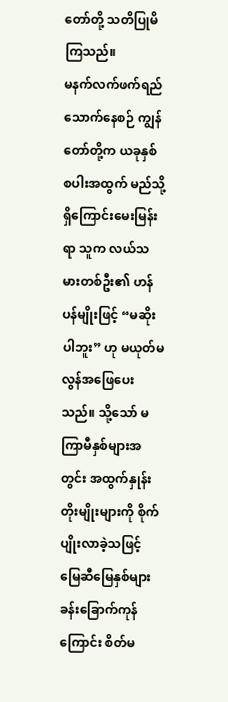တော်တို့ သတိပြုမိကြသည်။
မနက်လက်ဖက်ရည်သောက်နေစဉ် ကျွန်တော်တို့က ယခုနှစ် စပါးအထွက် မည်သို့ရှိကြောင်းမေးမြန်းရာ သူက လယ်သမားတစ်ဦး၏ ဟန်ပန်မျိုးဖြင့် “မဆိုးပါဘူး” ဟု မယုတ်မလွန်အဖြေပေးသည်။ သို့သော် မကြာမီနှစ်များအတွင်း အထွက်နှုန်းတိုးမျိုးများကို စိုက်ပျိုးလာခဲ့သဖြင့် မြေဆီမြေနှစ်များခန်းခြောက်ကုန်ကြောင်း စိတ်မ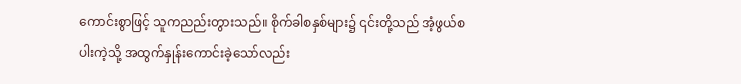ကောင်းစွာဖြင့် သူကညည်းတွားသည်။ စိုက်ခါစနှစ်များ၌ ၎င်းတို့သည် အံ့ဖွယ်စပါးကဲ့သို့ အထွက်နှုန်းကောင်းခဲ့သော်လည်း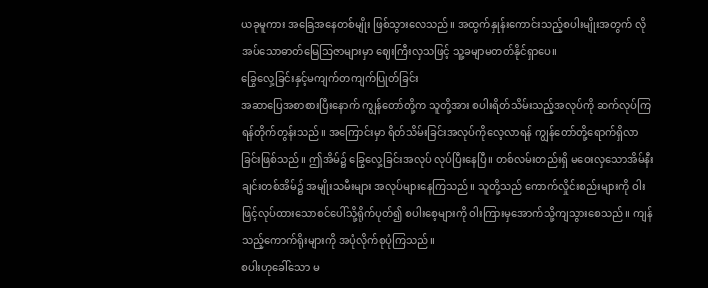ယခုမူကား အခြေအနေတစ်မျိုး ဖြစ်သွားလေသည်။ အထွက်နှုန်းကောင်းသည့်စပါးမျိုးအတွက် လိုအပ်သောဓာတ်မြေသြဇာများမှာ ဈေးကြီးလှသဖြင့် သူ့ခမျာမတတ်နိုင်ရှာပေ။
ခြွေလှေ့ခြင်းနှင့်မကျက်တကျက်ပြုတ်ခြင်း
အဆာပြေအစာစားပြီးနောက် ကျွန်တော်တို့က သူတို့အား စပါးရိတ်သိမ်းသည့်အလုပ်ကို ဆက်လုပ်ကြရန်တိုက်တွန်းသည်။ အကြောင်းမှာ ရိတ်သိမ်းခြင်းအလုပ်ကိုလေ့လာရန် ကျွန်တော်တို့ရောက်ရှိလာခြင်းဖြစ်သည်။ ဤအိမ်၌ ခြွေလှေ့ခြင်းအလုပ် လုပ်ပြီးနေပြီ။ တစ်လမ်းတည်းရှိ မဝေးလှသောအိမ်နီးချင်းတစ်အိမ်၌ အမျိုးသမီးများ အလုပ်များနေကြသည်။ သူတို့သည် ကောက်လှိုင်းစည်းများကို ဝါးဖြင့်လုပ်ထားသောစင်ပေါ်သို့ရိုက်ပုတ်၍ စပါးစေ့များကို ဝါးကြားမှအောက်သို့ကျသွားစေသည်။ ကျန်သည့်ကောက်ရိုးများကို အပုံလိုက်စုပုံကြသည်။
စပါးဟုခေါ်သော မ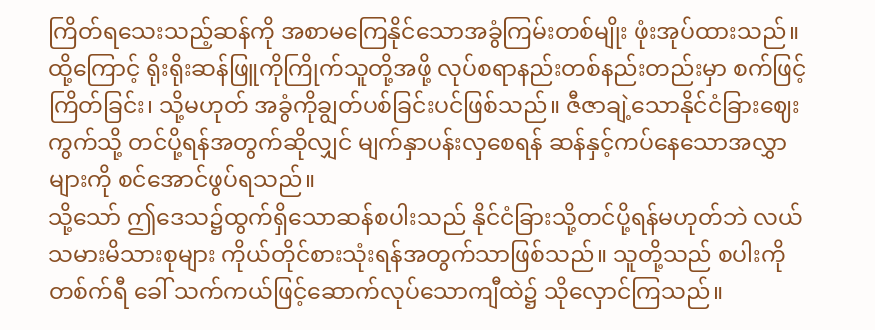ကြိတ်ရသေးသည့်ဆန်ကို အစာမကြေနိုင်သောအခွံကြမ်းတစ်မျိုး ဖုံးအုပ်ထားသည်။ ထို့ကြောင့် ရိုးရိုးဆန်ဖြူကိုကြိုက်သူတို့အဖို့ လုပ်စရာနည်းတစ်နည်းတည်းမှာ စက်ဖြင့်ကြိတ်ခြင်း၊ သို့မဟုတ် အခွံကိုချွတ်ပစ်ခြင်းပင်ဖြစ်သည်။ ဇီဇာချဲ့သောနိုင်ငံခြားဈေးကွက်သို့ တင်ပို့ရန်အတွက်ဆိုလျှင် မျက်နှာပန်းလှစေရန် ဆန်နှင့်ကပ်နေသောအလွှာများကို စင်အောင်ဖွပ်ရသည်။
သို့သော် ဤဒေသ၌ထွက်ရှိသောဆန်စပါးသည် နိုင်ငံခြားသို့တင်ပို့ရန်မဟုတ်ဘဲ လယ်သမားမိသားစုများ ကိုယ်တိုင်စားသုံးရန်အတွက်သာဖြစ်သည်။ သူတို့သည် စပါးကို တစ်က်ရီ ခေါ် သက်ကယ်ဖြင့်ဆောက်လုပ်သောကျီထဲ၌ သိုလှောင်ကြသည်။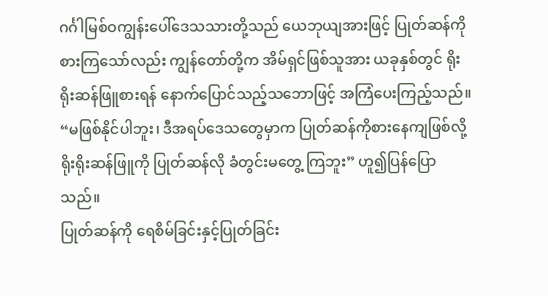ဂင်္ဂါမြစ်ဝကျွန်းပေါ်ဒေသသားတို့သည် ယေဘုယျအားဖြင့် ပြုတ်ဆန်ကိုစားကြသော်လည်း ကျွန်တော်တို့က အိမ်ရှင်ဖြစ်သူအား ယခုနှစ်တွင် ရိုးရိုးဆန်ဖြူစားရန် နောက်ပြောင်သည့်သဘောဖြင့် အကြံပေးကြည့်သည်။
“မဖြစ်နိုင်ပါဘူး၊ ဒီအရပ်ဒေသတွေမှာက ပြုတ်ဆန်ကိုစားနေကျဖြစ်လို့ ရိုးရိုးဆန်ဖြူကို ပြုတ်ဆန်လို ခံတွင်းမတွေ့ ကြဘူး” ဟူ၍ပြန်ပြောသည်။
ပြုတ်ဆန်ကို ရေစိမ်ခြင်းနှင့်ပြုတ်ခြင်း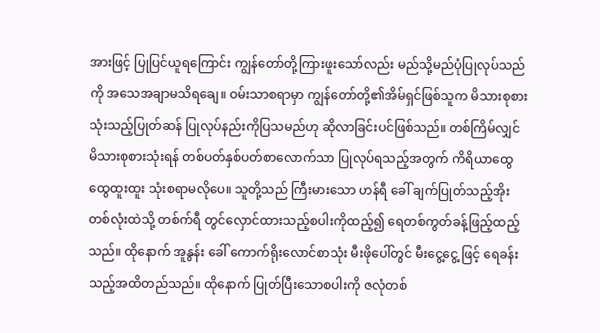အားဖြင့် ပြုပြင်ယူရကြောင်း ကျွန်တော်တို့ကြားဖူးသော်လည်း မည်သို့မည်ပုံပြုလုပ်သည်ကို အသေအချာမသိရချေ။ ဝမ်းသာစရာမှာ ကျွန်တော်တို့၏အိမ်ရှင်ဖြစ်သူက မိသားစုစားသုံးသည့်ပြုတ်ဆန် ပြုလုပ်နည်းကိုပြသမည်ဟု ဆိုလာခြင်းပင်ဖြစ်သည်။ တစ်ကြိမ်လျှင် မိသားစုစားသုံးရန် တစ်ပတ်နှစ်ပတ်စာလောက်သာ ပြုလုပ်ရသည့်အတွက် ကိရိယာထွေထွေထူးထူး သုံးစရာမလိုပေ။ သူတို့သည် ကြီးမားသော ဟန်ရီ ခေါ် ချက်ပြုတ်သည့်အိုးတစ်လုံးထဲသို့ တစ်က်ရီ တွင်လှောင်ထားသည့်စပါးကိုထည့်၍ ရေတစ်ကွတ်ခန့်ဖြည့်ထည့်သည်။ ထိုနောက် အူနွန်း ခေါ် ကောက်ရိုးလောင်စာသုံး မီးဖိုပေါ်တွင် မီးငွေ့ငွေ့ ဖြင့် ရေခန်းသည့်အထိတည်သည်။ ထိုနောက် ပြုတ်ပြီးသောစပါးကို ဇလုံတစ်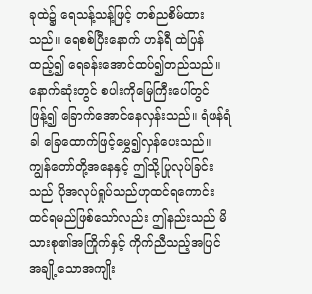ခုထဲ၌ ရေသန့်သန့်ဖြင့် တစ်ညစိမ်ထားသည်။ ရေစစ်ပြီးနောက် ဟန်ရီ ထဲပြန်ထည့်၍ ရေခန်းအောင်ထပ်၍တည်သည်။ နောက်ဆုံးတွင် စပါးကိုမြေကြီးပေါ်တွင်ဖြန့်၍ ခြောက်အောင်နေလှန်းသည်။ ရံဖန်ရံခါ ခြေထောက်ဖြင့်မွှေ၍လှန်ပေးသည်။
ကျွန်တော်တို့အနေနှင့် ဤသို့ပြုလုပ်ခြင်းသည် ပိုအလုပ်ရှုပ်သည်ဟုထင်ရကောင်း ထင်ရမည်ဖြစ်သော်လည်း ဤနည်းသည် မိသားစု၏အကြိုက်နှင့် ကိုက်ညီသည့်အပြင် အချို့သောအကျိုး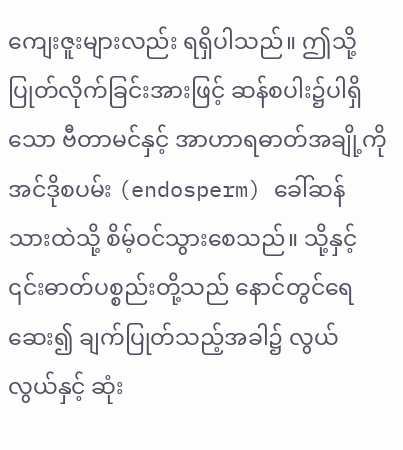ကျေးဇူးများလည်း ရရှိပါသည်။ ဤသို့ပြုတ်လိုက်ခြင်းအားဖြင့် ဆန်စပါး၌ပါရှိသော ဗီတာမင်နှင့် အာဟာရဓာတ်အချို့ကို အင်ဒိုစပမ်း (endosperm) ခေါ်ဆန်သားထဲသို့ စိမ့်ဝင်သွားစေသည်။ သို့နှင့် ၎င်းဓာတ်ပစ္စည်းတို့သည် နောင်တွင်ရေဆေး၍ ချက်ပြုတ်သည့်အခါ၌ လွယ်လွယ်နှင့် ဆုံး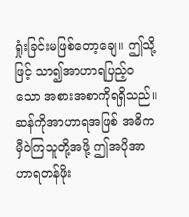ရှုံးခြင်းမဖြစ်တော့ချေ။ ဤသို့ဖြင့် သာ၍အာဟာရပြည့်ဝသော အစားအစာကိုရရှိသည်။ ဆန်ကိုအာဟာရအဖြစ် အဓိကမှီဝဲကြသူတို့အဖို့ ဤအပိုအာဟာရတန်ဖိုး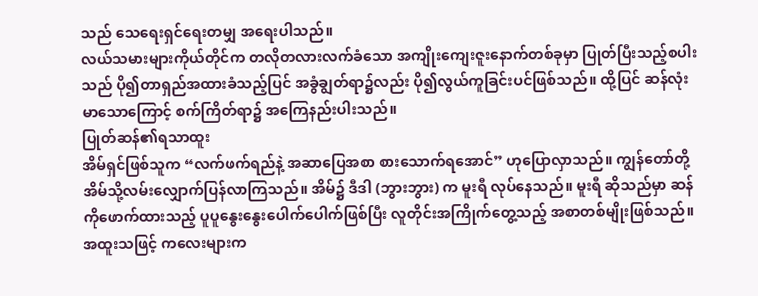သည် သေရေးရှင်ရေးတမျှ အရေးပါသည်။
လယ်သမားများကိုယ်တိုင်က တလိုတလားလက်ခံသော အကျိုးကျေးဇူးနောက်တစ်ခုမှာ ပြုတ်ပြီးသည့်စပါးသည် ပို၍တာရှည်အထားခံသည့်ပြင် အခွံချွတ်ရာ၌လည်း ပို၍လွယ်ကူခြင်းပင်ဖြစ်သည်။ ထို့ပြင် ဆန်လုံးမာသောကြောင့် စက်ကြိတ်ရာ၌ အကြေနည်းပါးသည်။
ပြုတ်ဆန်၏ရသာထူး
အိမ်ရှင်ဖြစ်သူက “လက်ဖက်ရည်နဲ့ အဆာပြေအစာ စားသောက်ရအောင်” ဟုပြောလှာသည်။ ကျွန်တော်တို့ အိမ်သို့လမ်းလျှောက်ပြန်လာကြသည်။ အိမ်၌ ဒီဒါ (ဘွားဘွား) က မူးရီ လုပ်နေသည်။ မူးရီ ဆိုသည်မှာ ဆန်ကိုဖောက်ထားသည့် ပူပူနွေးနွေးပေါက်ပေါက်ဖြစ်ပြီး လူတိုင်းအကြိုက်တွေ့သည့် အစာတစ်မျိုးဖြစ်သည်။ အထူးသဖြင့် ကလေးများက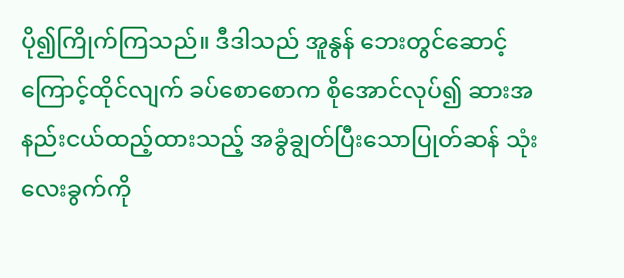ပို၍ကြိုက်ကြသည်။ ဒီဒါသည် အူနွန် ဘေးတွင်ဆောင့်ကြောင့်ထိုင်လျက် ခပ်စောစောက စိုအောင်လုပ်၍ ဆားအနည်းငယ်ထည့်ထားသည့် အခွံချွတ်ပြီးသောပြုတ်ဆန် သုံးလေးခွက်ကို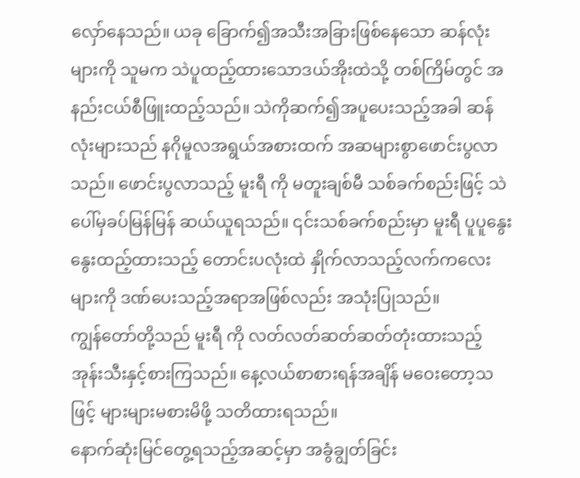လှော်နေသည်။ ယခု ခြောက်၍အသီးအခြားဖြစ်နေသော ဆန်လုံးများကို သူမက သဲပူထည့်ထားသောဒယ်အိုးထဲသို့ တစ်ကြိမ်တွင် အနည်းငယ်စီဖြူးထည့်သည်။ သဲကိုဆက်၍အပူပေးသည့်အခါ ဆန်လုံးများသည် နဂိုမူလအရွယ်အစားထက် အဆများစွာဖောင်းပွလာသည်။ ဖောင်းပွလာသည့် မူးရီ ကို မတူးချစ်မီ သစ်ခက်စည်းဖြင့် သဲပေါ်မှခပ်မြန်မြန် ဆယ်ယူရသည်။ ၎င်းသစ်ခက်စည်းမှာ မူးရီ ပူပူနွေးနွေးထည့်ထားသည့် တောင်းပလုံးထဲ နှိုက်လာသည့်လက်ကလေးများကို ဒဏ်ပေးသည့်အရာအဖြစ်လည်း အသုံးပြုသည်။
ကျွန်တော်တို့သည် မူးရီ ကို လတ်လတ်ဆတ်ဆတ်တုံးထားသည့် အုန်းသီးနှင့်စားကြသည်။ နေ့လယ်စာစားရန်အချိန် မဝေးတော့သဖြင့် များများမစားမိဖို့ သတိထားရသည်။
နောက်ဆုံးမြင်တွေ့ရသည့်အဆင့်မှာ အခွံချွတ်ခြင်း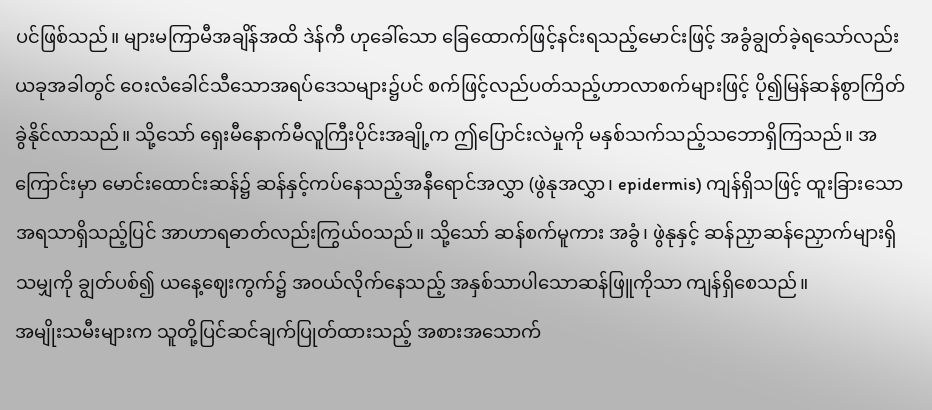ပင်ဖြစ်သည်။ များမကြာမီအချိန်အထိ ဒဲန်ကီ ဟုခေါ်သော ခြေထောက်ဖြင့်နင်းရသည့်မောင်းဖြင့် အခွံချွတ်ခဲ့ရသော်လည်း ယခုအခါတွင် ဝေးလံခေါင်သီသောအရပ်ဒေသများ၌ပင် စက်ဖြင့်လည်ပတ်သည့်ဟာလာစက်များဖြင့် ပို၍မြန်ဆန်စွာကြိတ်ခွဲနိုင်လာသည်။ သို့သော် ရှေးမီနောက်မီလူကြီးပိုင်းအချို့က ဤပြောင်းလဲမှုကို မနှစ်သက်သည့်သဘောရှိကြသည်။ အကြောင်းမှာ မောင်းထောင်းဆန်၌ ဆန်နှင့်ကပ်နေသည့်အနီရောင်အလွှာ (ဖွဲနုအလွှာ၊ epidermis) ကျန်ရှိသဖြင့် ထူးခြားသောအရသာရှိသည့်ပြင် အာဟာရဓာတ်လည်းကြွယ်ဝသည်။ သို့သော် ဆန်စက်မူကား အခွံ၊ ဖွဲနုနှင့် ဆန်ညှာဆန်ညှောက်များရှိသမျှကို ချွတ်ပစ်၍ ယနေ့ဈေးကွက်၌ အဝယ်လိုက်နေသည့် အနှစ်သာပါသောဆန်ဖြူကိုသာ ကျန်ရှိစေသည်။
အမျိုးသမီးများက သူတို့ပြင်ဆင်ချက်ပြုတ်ထားသည့် အစားအသောက်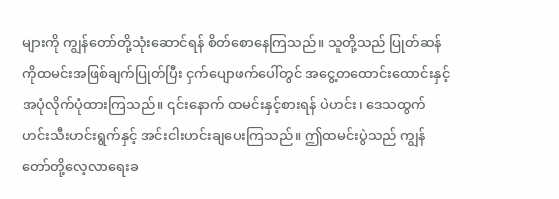များကို ကျွန်တော်တို့သုံးဆောင်ရန် စိတ်စောနေကြသည်။ သူတို့သည် ပြုတ်ဆန်ကိုထမင်းအဖြစ်ချက်ပြုတ်ပြီး ငှက်ပျောဖက်ပေါ်တွင် အငွေ့တထောင်းထောင်းနှင့် အပုံလိုက်ပုံထားကြသည်။ ၎င်းနောက် ထမင်းနှင့်စားရန် ပဲဟင်း၊ ဒေသထွက်ဟင်းသီးဟင်းရွက်နှင့် အင်းငါးဟင်းချပေးကြသည်။ ဤထမင်းပွဲသည် ကျွန်တော်တို့လေ့လာရေးခ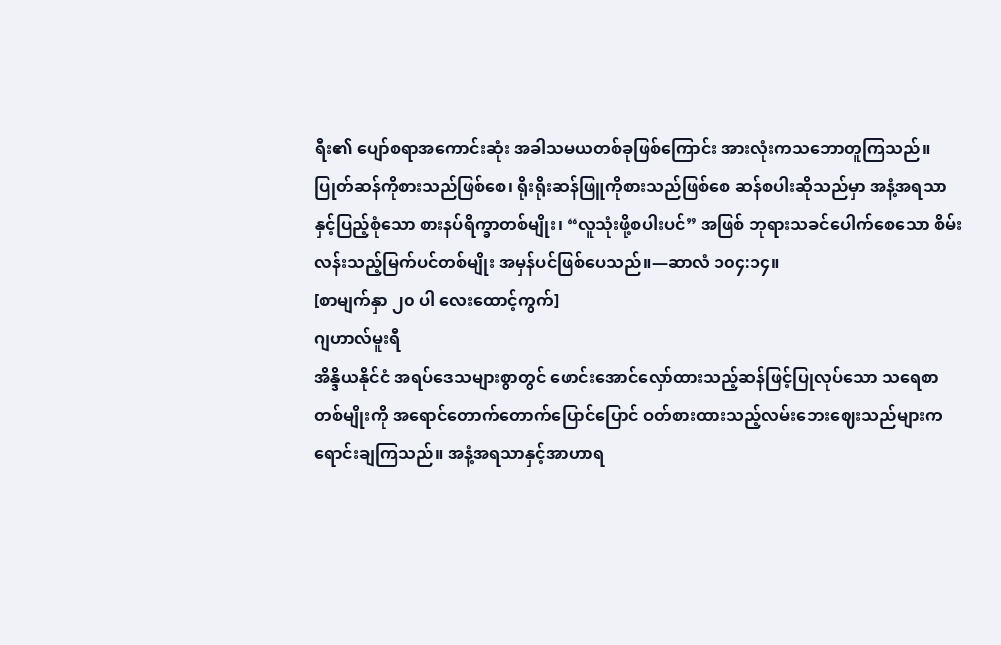ရီး၏ ပျော်စရာအကောင်းဆုံး အခါသမယတစ်ခုဖြစ်ကြောင်း အားလုံးကသဘောတူကြသည်။
ပြုတ်ဆန်ကိုစားသည်ဖြစ်စေ၊ ရိုးရိုးဆန်ဖြူကိုစားသည်ဖြစ်စေ ဆန်စပါးဆိုသည်မှာ အနံ့အရသာနှင့်ပြည့်စုံသော စားနပ်ရိက္ခာတစ်မျိုး၊ “လူသုံးဖို့စပါးပင်” အဖြစ် ဘုရားသခင်ပေါက်စေသော စိမ်းလန်းသည့်မြက်ပင်တစ်မျိုး အမှန်ပင်ဖြစ်ပေသည်။—ဆာလံ ၁၀၄:၁၄။
[စာမျက်နှာ ၂၀ ပါ လေးထောင့်ကွက်]
ဂျဟာလ်မူးရီ
အိန္ဒိယနိုင်ငံ အရပ်ဒေသများစွာတွင် ဖောင်းအောင်လှော်ထားသည့်ဆန်ဖြင့်ပြုလုပ်သော သရေစာတစ်မျိုးကို အရောင်တောက်တောက်ပြောင်ပြောင် ဝတ်စားထားသည့်လမ်းဘေးဈေးသည်များက ရောင်းချကြသည်။ အနံ့အရသာနှင့်အာဟာရ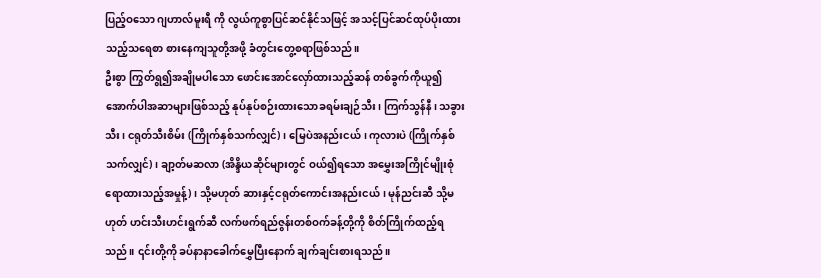ပြည့်ဝသော ဂျဟာလ်မူးရီ ကို လွယ်ကူစွာပြင်ဆင်နိုင်သဖြင့် အသင့်ပြင်ဆင်ထုပ်ပိုးထားသည့်သရေစာ စားနေကျသူတို့အဖို့ ခံတွင်းတွေ့စရာဖြစ်သည်။
ဦးစွာ ကြွတ်ရွ၍အချိုမပါသော ဖောင်းအောင်လှော်ထားသည့်ဆန် တစ်ခွက်ကိုယူ၍ အောက်ပါအဆာများဖြစ်သည့် နုပ်နုပ်စဉ်းထားသောခရမ်းချဉ်သီး၊ ကြက်သွန်နီ၊ သခွားသီး၊ ငရုတ်သီးစိမ်း (ကြိုက်နှစ်သက်လျှင်)၊ မြေပဲအနည်းငယ်၊ ကုလားပဲ (ကြိုက်နှစ်သက်လျှင်)၊ ချာ့တ်မဆလာ (အိန္ဒိယဆိုင်များတွင် ဝယ်၍ရသော အမွှေးအကြိုင်မျိုးစုံရောထားသည့်အမှုန့်)၊ သို့မဟုတ် ဆားနှင့်ငရုတ်ကောင်းအနည်းငယ်၊ မုန်ညင်းဆီ သို့မဟုတ် ဟင်းသီးဟင်းရွက်ဆီ လက်ဖက်ရည်ဇွန်းတစ်ဝက်ခန့်တို့ကို စိတ်ကြိုက်ထည့်ရသည်။ ၎င်းတို့ကို ခပ်နာနာခေါက်မွှေပြီးနောက် ချက်ချင်းစားရသည်။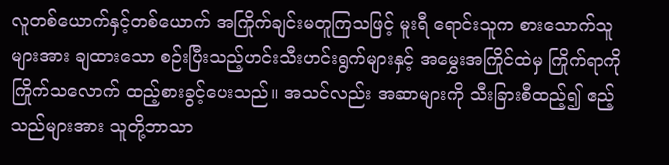လူတစ်ယောက်နှင့်တစ်ယောက် အကြိုက်ချင်းမတူကြသဖြင့် မူးရီ ရောင်းသူက စားသောက်သူများအား ချထားသော စဉ်းပြီးသည့်ဟင်းသီးဟင်းရွက်များနှင့် အမွှေးအကြိုင်ထဲမှ ကြိုက်ရာကို ကြိုက်သလောက် ထည့်စားခွင့်ပေးသည်။ အသင်လည်း အဆာများကို သီးခြားစီထည့်၍ ဧည့်သည်များအား သူတို့ဘာသာ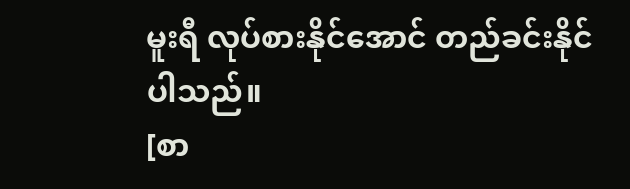မူးရီ လုပ်စားနိုင်အောင် တည်ခင်းနိုင်ပါသည်။
[စာ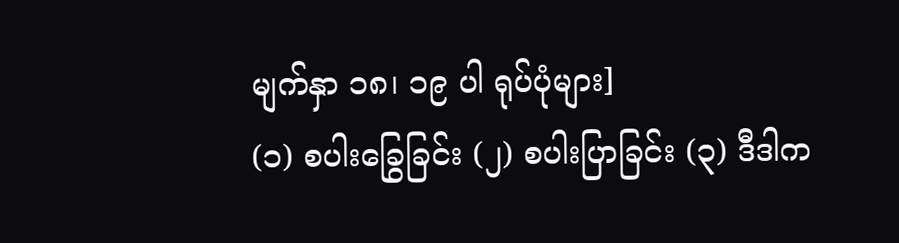မျက်နှာ ၁၈၊ ၁၉ ပါ ရုပ်ပုံများ]
(၁) စပါးခြွေခြင်း (၂) စပါးပြာခြင်း (၃) ဒီဒါက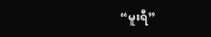“မူးရီ”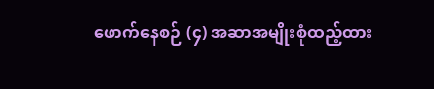ဖောက်နေစဉ် (၄) အဆာအမျိုးစုံထည့်ထား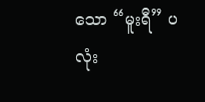သော “မူးရီ” ပလုံး